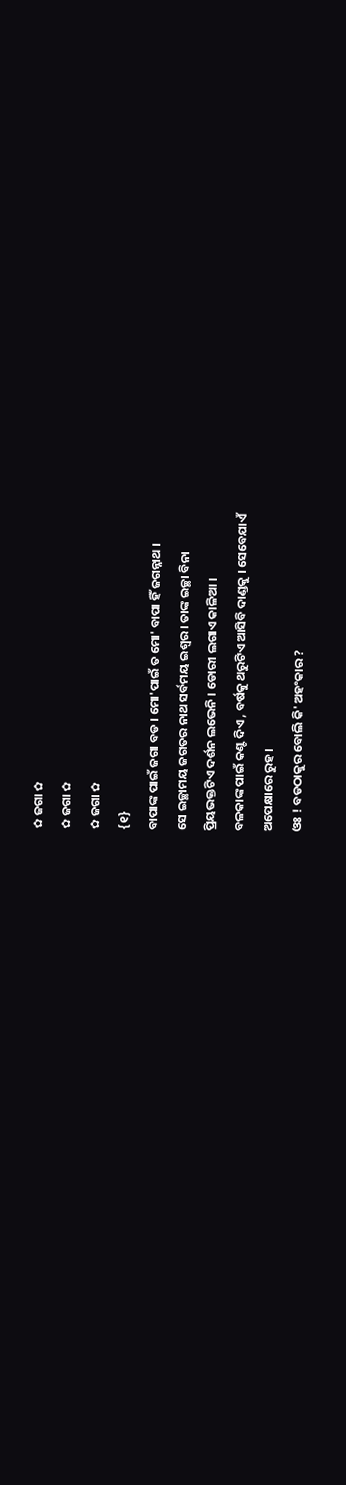✿ ଜଗା ✿
✿ ଜଗା ✿
✿ ଜଗା ✿
{୧}
ବାପାଙ୍କ ପାଇଁ ଜଗା ବଡ । ମୋ'ପାଇଁ ତ ମୋ' ବାପା ହିଁ ଜଗନ୍ନାଥ ।
ସେ ଇଚ୍ଛାମୟ ଜଗତର ନାଥ ସର୍ବମୟ ଇଶ୍ଵର । ତାଙ୍କ ଇଚ୍ଛା ବିନା
ପ୍ରିୟଭକ୍ତଟିଏ ଦର୍ଶନ ଲଭେନି । ଡୋରୀ ଲଗାଏ କାଳିଆ ।
ବଳକାଙ୍କ ପାଇଁ କଣ୍ଟ ଦିଏ , ବର୍ଷକୁ ଥରୁଟିଏ ଆସିବି ଦାଣ୍ଡକୁ । ସେବେଯାଏଁ
ଅପେକ୍ଷାରେ ରୁହ ।
ଓଃ ! ବଡଠାକୁର ବୋଲି କି' ଅହଂକାର ?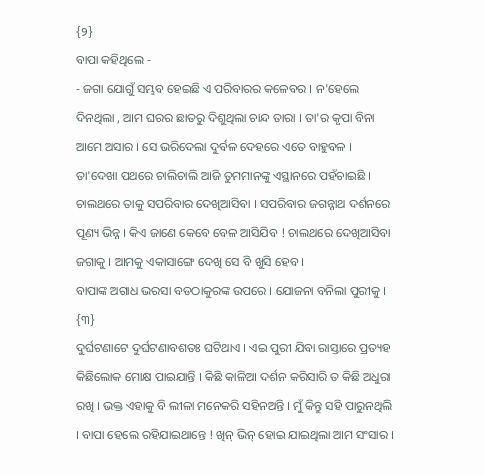{୨}
ବାପା କହିଥିଲେ -
- ଜଗା ଯୋଗୁଁ ସମ୍ଭବ ହେଇଛି ଏ ପରିବାରର କଳେବର । ନ'ହେଲେ
ଦିନଥିଲା , ଆମ ଘରର ଛାତରୁ ଦିଶୁଥିଲା ଚାନ୍ଦ ତାରା । ତା'ର କୃପା ବିନା
ଆମେ ଅସାର । ସେ ଭରିଦେଲା ଦୁର୍ବଳ ଦେହରେ ଏତେ ବାହୁବଳ ।
ତା'ଦେଖା ପଥରେ ଚାଲିଚାଲି ଆଜି ତୁମମାନଙ୍କୁ ଏସ୍ଥାନରେ ପହଁଚାଇଛି ।
ଚାଲଥରେ ତାକୁ ସପରିବାର ଦେଖିଆସିବା । ସପରିବାର ଜଗନ୍ନାଥ ଦର୍ଶନରେ ପୂଣ୍ୟ ଭିନ୍ନ । କିଏ ଜାଣେ କେବେ ବେଳ ଆସିଯିବ ! ଚାଲଥରେ ଦେଖିଆସିବା ଜଗାକୁ । ଆମକୁ ଏକାସାଙ୍ଗେ ଦେଖି ସେ ବି ଖୁସି ହେବ ।
ବାପାଙ୍କ ଅଗାଧ ଭରସା ବଡଠାକୁରଙ୍କ ଉପରେ । ଯୋଜନା ବନିଲା ପୁରୀକୁ ।
{୩}
ଦୁର୍ଘଟଣାଟେ ଦୁର୍ଘଟଣାବଶତଃ ଘଟିଥାଏ । ଏଇ ପୁରୀ ଯିବା ରାସ୍ତାରେ ପ୍ରତ୍ୟହ କିଛିଲୋକ ମୋକ୍ଷ ପାଇଯାନ୍ତି । କିଛି କାଳିଆ ଦର୍ଶନ କରିସାରି ତ କିଛି ଅଧୁରା ରଖି । ଭକ୍ତ ଏହାକୁ ବି ଲୀଳା ମନେକରି ସହିନଅନ୍ତି । ମୁଁ କିନ୍ତୁ ସହି ପାରୁନଥିଲି । ବାପା ହେଲେ ରହିଯାଇଥାନ୍ତେ ! ଖିନ୍ ଭିନ୍ ହୋଇ ଯାଇଥିଲା ଆମ ସଂସାର ।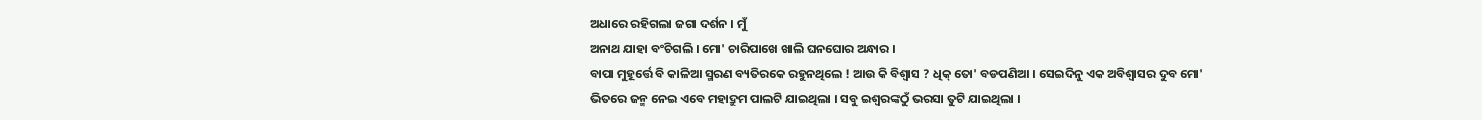ଅଧାରେ ରହିଗଲା ଜଗା ଦର୍ଶନ । ମୁଁ
ଅନାଥ ଯାହା ବଂଚିଗଲି । ମୋ' ଚାରିପାଖେ ଖାଲି ଘନଘୋର ଅନ୍ଧାର ।
ବାପା ମୁହୂର୍ତ୍ତେ ବି କାଳିଆ ସ୍ମରଣ ବ୍ୟତିରକେ ରହୁନଥିଲେ ! ଆଉ କି ବିଶ୍ଵାସ ? ଧିକ୍ ତୋ' ବଡପଣିଆ । ସେଇଦିନୁ ଏକ ଅବିଶ୍ୱାସର ଦୁବ ମୋ'
ଭିତରେ ଜନ୍ମ ନେଇ ଏବେ ମହାଦ୍ରୁମ ପାଲଟି ଯାଇଥିଲା । ସବୁ ଇଶ୍ୱରଙ୍କଠୁଁ ଭରସା ତୁଟି ଯାଇଥିଲା ।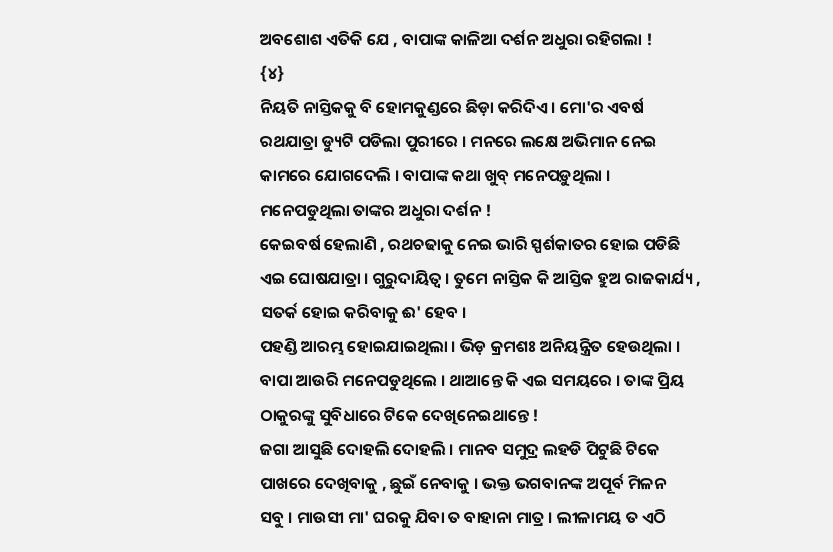ଅବଶୋଶ ଏତିକି ଯେ , ବାପାଙ୍କ କାଳିଆ ଦର୍ଶନ ଅଧୁରା ରହିଗଲା !
{୪}
ନିୟତି ନାସ୍ତିକକୁ ବି ହୋମକୁଣ୍ଡରେ ଛିଡ଼ା କରିଦିଏ । ମୋ'ର ଏବର୍ଷ
ରଥଯାତ୍ରା ଡ୍ୟୁଟି ପଡିଲା ପୁରୀରେ । ମନରେ ଲକ୍ଷେ ଅଭିମାନ ନେଇ
କାମରେ ଯୋଗଦେଲି । ବାପାଙ୍କ କଥା ଖୁବ୍ ମନେପଡ଼ୁଥିଲା ।
ମନେପଡୁଥିଲା ତାଙ୍କର ଅଧୁରା ଦର୍ଶନ !
କେଇବର୍ଷ ହେଲାଣି , ରଥଚଢାକୁ ନେଇ ଭାରି ସ୍ପର୍ଶକାତର ହୋଇ ପଡିଛି
ଏଇ ଘୋଷଯାତ୍ରା । ଗୁରୁଦାୟିତ୍ୱ । ତୁମେ ନାସ୍ତିକ କି ଆସ୍ତିକ ହୁଅ ରାଜକାର୍ଯ୍ୟ ,
ସତର୍କ ହୋଇ କରିବାକୁ ଈ' ହେବ ।
ପହଣ୍ଡି ଆରମ୍ଭ ହୋଇଯାଇଥିଲା । ଭିଡ଼ କ୍ରମଶଃ ଅନିୟନ୍ତ୍ରିତ ହେଉଥିଲା ।
ବାପା ଆଉରି ମନେପଡୁଥିଲେ । ଥାଆନ୍ତେ କି ଏଇ ସମୟରେ । ତାଙ୍କ ପ୍ରିୟ
ଠାକୁରଙ୍କୁ ସୁବିଧାରେ ଟିକେ ଦେଖିନେଇଥାନ୍ତେ !
ଜଗା ଆସୁଛି ଦୋହଲି ଦୋହଲି । ମାନବ ସମୁଦ୍ର ଲହଡି ପିଟୁଛି ଟିକେ
ପାଖରେ ଦେଖିବାକୁ , ଛୁଇଁ ନେବାକୁ । ଭକ୍ତ ଭଗବାନଙ୍କ ଅପୂର୍ବ ମିଳନ
ସବୁ । ମାଉସୀ ମା' ଘରକୁ ଯିବା ତ ବାହାନା ମାତ୍ର । ଲୀଳାମୟ ତ ଏଠି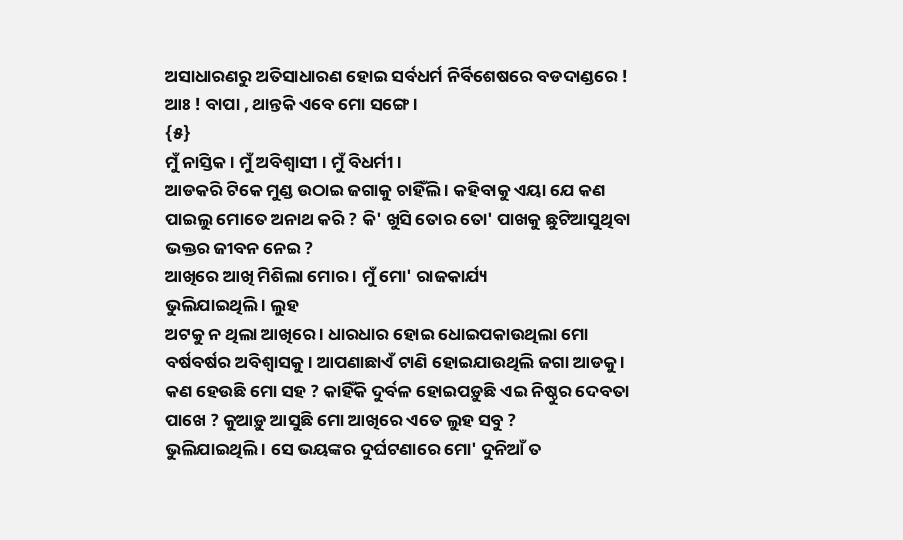ଅସାଧାରଣରୁ ଅତିସାଧାରଣ ହୋଇ ସର୍ବଧର୍ମ ନିର୍ବିଶେଷରେ ବଡଦାଣ୍ଡରେ !
ଆଃ ! ବାପା , ଥାନ୍ତକି ଏବେ ମୋ ସଙ୍ଗେ ।
{୫}
ମୁଁ ନାସ୍ତିକ । ମୁଁ ଅବିଶ୍ୱାସୀ । ମୁଁ ବିଧର୍ମୀ ।
ଆଡକରି ଟିକେ ମୁଣ୍ଡ ଉଠାଇ ଜଗାକୁ ଚାହିଁଲି । କହିବାକୁ ଏୟା ଯେ କଣ
ପାଇଲୁ ମୋତେ ଅନାଥ କରି ? କି' ଖୁସି ତୋର ତୋ' ପାଖକୁ ଛୁଟିଆସୁଥିବା
ଭକ୍ତର ଜୀବନ ନେଇ ?
ଆଖିରେ ଆଖି ମିଶିଲା ମୋର । ମୁଁ ମୋ' ରାଜକାର୍ଯ୍ୟ
ଭୁଲିଯାଇଥିଲି । ଲୁହ
ଅଟକୁ ନ ଥିଲା ଆଖିରେ । ଧାରଧାର ହୋଇ ଧୋଇପକାଉଥିଲା ମୋ
ବର୍ଷବର୍ଷର ଅବିଶ୍ୱାସକୁ । ଆପଣାଛାଏଁ ଟାଣି ହୋଇଯାଉଥିଲି ଜଗା ଆଡକୁ ।
କଣ ହେଉଛି ମୋ ସହ ? କାହିଁକି ଦୁର୍ବଳ ହୋଇପଡ଼ୁଛି ଏଇ ନିଷ୍ଠୁର ଦେବତା
ପାଖେ ? କୁଆଡ଼ୁ ଆସୁଛି ମୋ ଆଖିରେ ଏତେ ଲୁହ ସବୁ ?
ଭୁଲିଯାଇଥିଲି । ସେ ଭୟଙ୍କର ଦୁର୍ଘଟଣାରେ ମୋ' ଦୁନିଆଁ ତ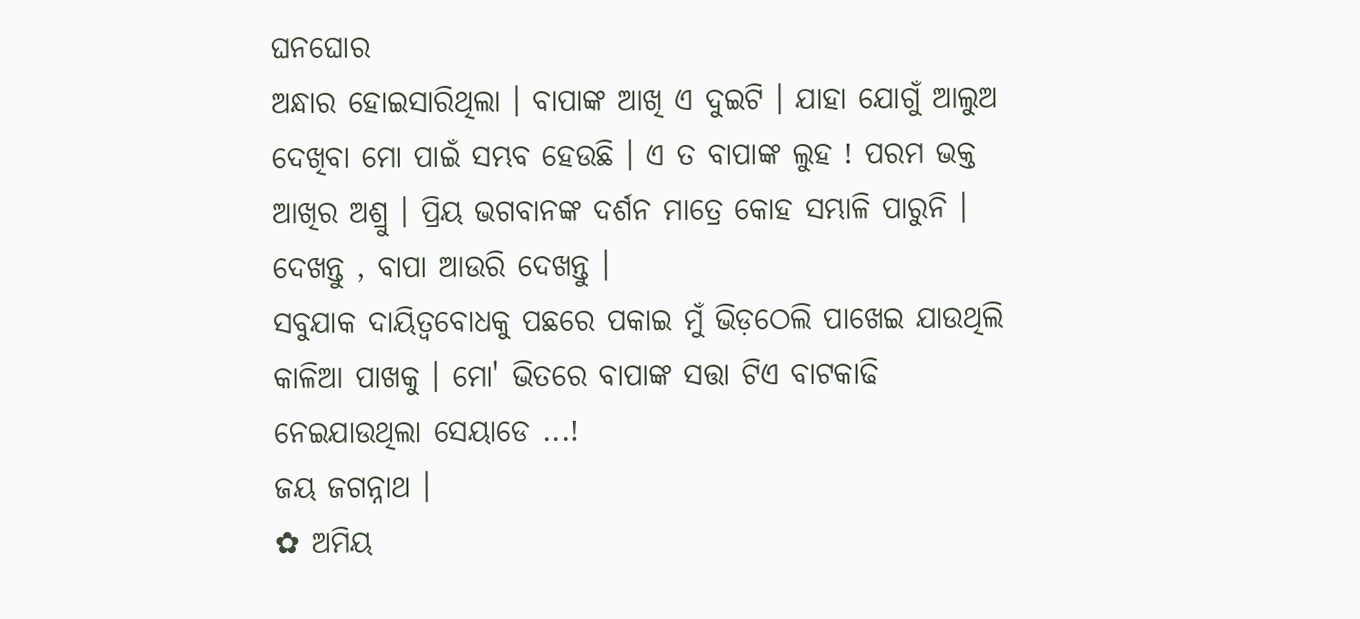ଘନଘୋର
ଅନ୍ଧାର ହୋଇସାରିଥିଲା । ବାପାଙ୍କ ଆଖି ଏ ଦୁଇଟି । ଯାହା ଯୋଗୁଁ ଆଲୁଅ
ଦେଖିବା ମୋ ପାଇଁ ସମ୍ଭବ ହେଉଛି । ଏ ତ ବାପାଙ୍କ ଲୁହ ! ପରମ ଭକ୍ତ
ଆଖିର ଅଶ୍ରୁ । ପ୍ରିୟ ଭଗବାନଙ୍କ ଦର୍ଶନ ମାତ୍ରେ କୋହ ସମ୍ଭାଳି ପାରୁନି ।
ଦେଖନ୍ତୁ , ବାପା ଆଉରି ଦେଖନ୍ତୁ ।
ସବୁଯାକ ଦାୟିତ୍ୱବୋଧକୁ ପଛରେ ପକାଇ ମୁଁ ଭିଡ଼ଠେଲି ପାଖେଇ ଯାଉଥିଲି
କାଳିଆ ପାଖକୁ । ମୋ' ଭିତରେ ବାପାଙ୍କ ସତ୍ତା ଟିଏ ବାଟକାଢି
ନେଇଯାଉଥିଲା ସେୟାଡେ ...!
ଜୟ ଜଗନ୍ନାଥ ।
✿ ଅମିୟ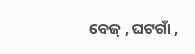ବେଜ୍ , ଘଟଗାଁ ,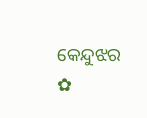କେନ୍ଦୁଝର ✿